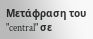Μετάφραση του "central" σε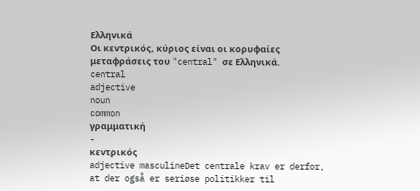Ελληνικά
Οι κεντρικός, κύριος είναι οι κορυφαίες μεταφράσεις του "central" σε Ελληνικά.
central
adjective
noun
common
γραμματική
-
κεντρικός
adjective masculineDet centrale krav er derfor, at der også er seriøse politikker til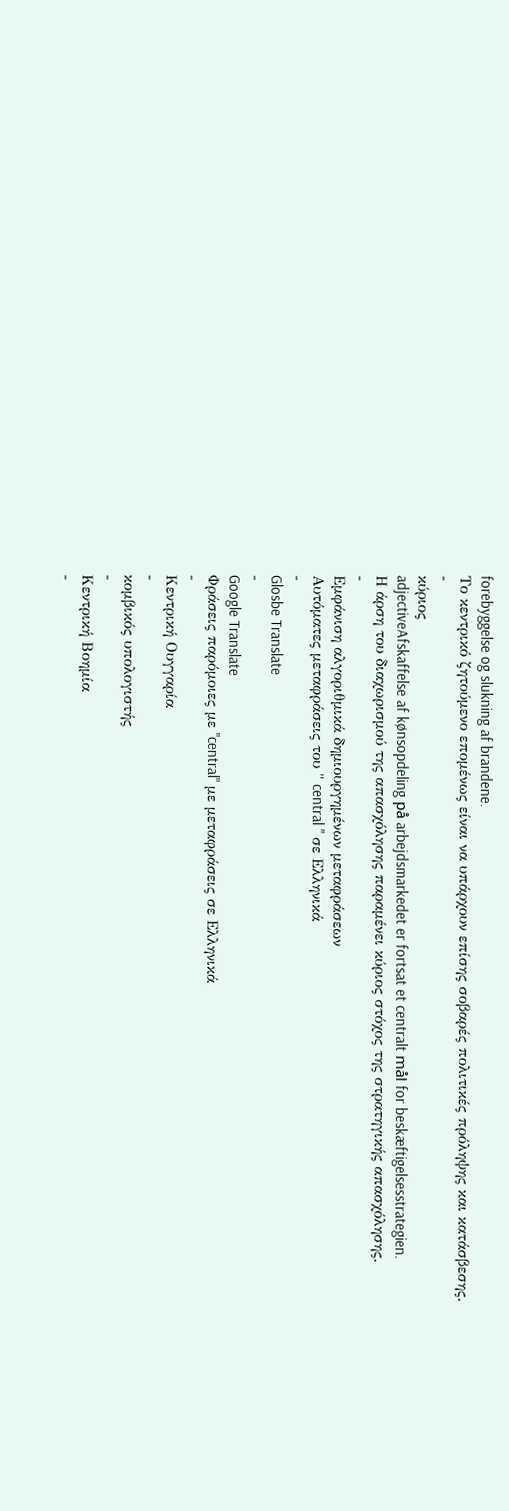forebyggelse og slukning af brandene.
Το κεντρικό ζητούμενο επομένως είναι να υπάρχουν επίσης σοβαρές πολιτικές πρόληψης και κατάσβεσης.
-
κύριος
adjectiveAfskaffelse af kønsopdeling på arbejdsmarkedet er fortsat et centralt mål for beskæftigelsesstrategien.
Η άρση του διαχωρισμού της απασχόλησης παραμένει κύριος στόχος της στρατηγικής απασχόλησης.
-
Εμφάνιση αλγοριθμικά δημιουργημένων μεταφράσεων
Αυτόματες μεταφράσεις του " central " σε Ελληνικά
-
Glosbe Translate
-
Google Translate
Φράσεις παρόμοιες με "central" με μεταφράσεις σε Ελληνικά
-
Κεντρική Ουγγαρία
-
κομβικός υπολογιστής
-
Κεντρική Βοημία
-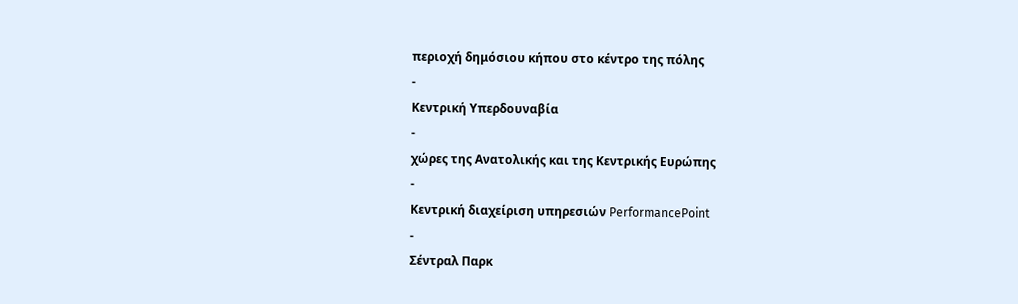περιοχή δημόσιου κήπου στο κέντρο της πόλης
-
Κεντρική Υπερδουναβία
-
χώρες της Ανατολικής και της Κεντρικής Ευρώπης
-
Κεντρική διαχείριση υπηρεσιών PerformancePoint
-
Σέντραλ Παρκ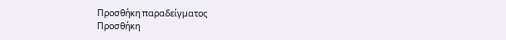Προσθήκη παραδείγματος
Προσθήκη